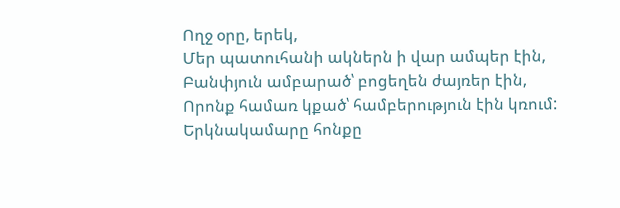Ողջ օրը, երեկ,
Մեր պատուհանի ակներն ի վար ամպեր էին,
Բանփյուն ամբարած՝ բոցեղեն ժայռեր էին,
Որոնք համառ կքած՝ համբերություն էին կռում:
Երկնակամարը հոնքը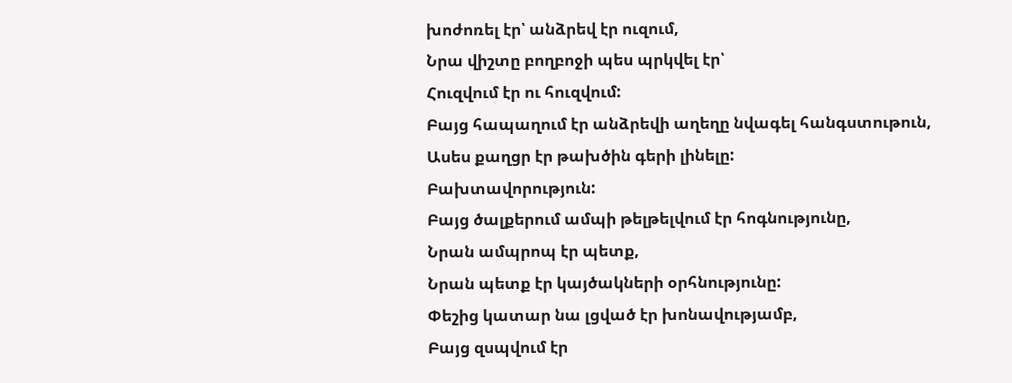խոժոռել էր՝ անձրեվ էր ուզում,
Նրա վիշտը բողբոջի պես պրկվել էր՝
Հուզվում էր ու հուզվում:
Բայց հապաղում էր անձրեվի աղեղը նվագել հանգստութուն,
Ասես քաղցր էր թախծին գերի լինելը:
Բախտավորություն:
Բայց ծալքերում ամպի թելթելվում էր հոգնությունը,
Նրան ամպրոպ էր պետք,
Նրան պետք էր կայծակների օրհնությունը:
Փեշից կատար նա լցված էր խոնավությամբ,
Բայց զսպվում էր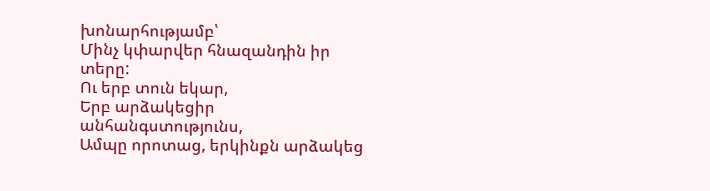խոնարհությամբ՝
Մինչ կփարվեր հնազանդին իր տերը:
Ու երբ տուն եկար,
Երբ արձակեցիր անհանգստությունս,
Ամպը որոտաց, երկինքն արձակեց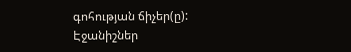գոհության ճիչեր(ը):
Էջանիշներ